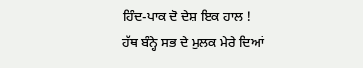ਹਿੰਦ-ਪਾਕ ਦੋ ਦੇਸ਼ ਇਕ ਹਾਲ !
ਹੱਥ ਬੰਨ੍ਹੇ ਸਭ ਦੇ ਮੁਲਕ ਮੇਰੇ ਦਿਆਂ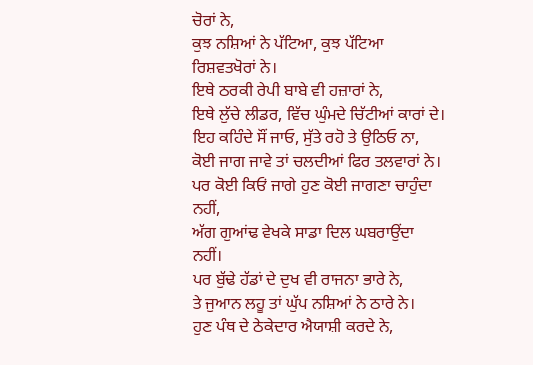ਚੋਰਾਂ ਨੇ,
ਕੁਝ ਨਸ਼ਿਆਂ ਨੇ ਪੱਟਿਆ, ਕੁਝ ਪੱਟਿਆ ਰਿਸ਼ਵਤਖੋਰਾਂ ਨੇ।
ਇਥੇ ਠਰਕੀ ਰੇਪੀ ਬਾਬੇ ਵੀ ਹਜ਼ਾਰਾਂ ਨੇ,
ਇਥੇ ਲੁੱਚੇ ਲੀਡਰ, ਵਿੱਚ ਘੁੰਮਦੇ ਚਿੱਟੀਆਂ ਕਾਰਾਂ ਦੇ।
ਇਹ ਕਹਿੰਦੇ ਸੌਂ ਜਾਓ, ਸੁੱਤੇ ਰਹੋ ਤੇ ਉਠਿਓ ਨਾ,
ਕੋਈ ਜਾਗ ਜਾਵੇ ਤਾਂ ਚਲਦੀਆਂ ਫਿਰ ਤਲਵਾਰਾਂ ਨੇ।
ਪਰ ਕੋਈ ਕਿਓਂ ਜਾਗੇ ਹੁਣ ਕੋਈ ਜਾਗਣਾ ਚਾਹੁੰਦਾ ਨਹੀਂ,
ਅੱਗ ਗੁਆਂਢ ਵੇਖਕੇ ਸਾਡਾ ਦਿਲ ਘਬਰਾਉਂਦਾ ਨਹੀਂ।
ਪਰ ਬੁੱਢੇ ਹੱਡਾਂ ਦੇ ਦੁਖ ਵੀ ਰਾਜਨਾ ਭਾਰੇ ਨੇ,
ਤੇ ਜੁਆਨ ਲਹੂ ਤਾਂ ਘੁੱਪ ਨਸ਼ਿਆਂ ਨੇ ਠਾਰੇ ਨੇ।
ਹੁਣ ਪੰਥ ਦੇ ਠੇਕੇਦਾਰ ਐਯਾਸ਼ੀ ਕਰਦੇ ਨੇ,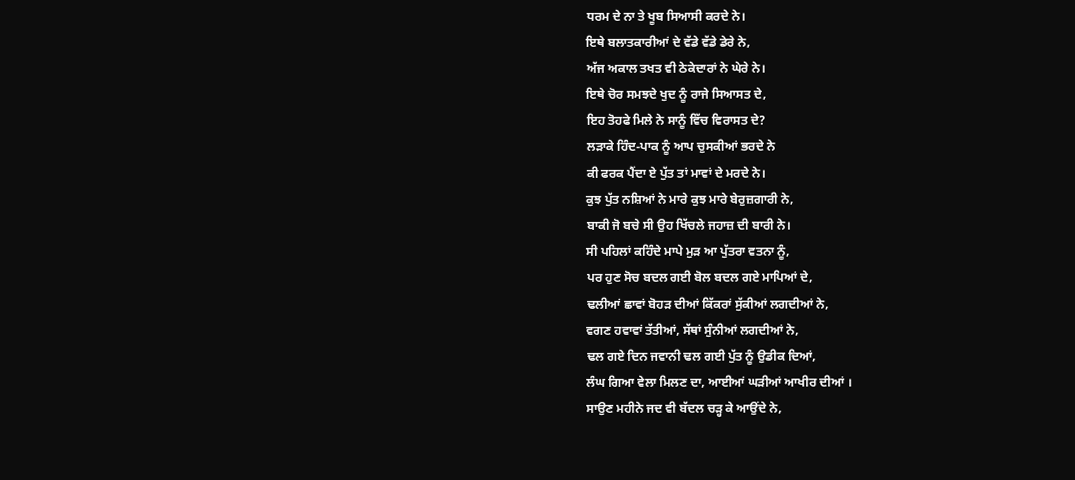ਧਰਮ ਦੇ ਨਾ ਤੇ ਖੂਬ ਸਿਆਸੀ ਕਰਦੇ ਨੇ।
ਇਥੇ ਬਲਾਤਕਾਰੀਆਂ ਦੇ ਵੱਡੇ ਵੱਡੇ ਡੇਰੇ ਨੇ,
ਅੱਜ ਅਕਾਲ ਤਖਤ ਵੀ ਠੇਕੇਦਾਰਾਂ ਨੇ ਘੇਰੇ ਨੇ।
ਇਥੇ ਚੋਰ ਸਮਝਦੇ ਖੁਦ ਨੂੰ ਰਾਜੇ ਸਿਆਸਤ ਦੇ,
ਇਹ ਤੋਹਫੇ ਮਿਲੇ ਨੇ ਸਾਨੂੰ ਵਿੱਚ ਵਿਰਾਸਤ ਦੇ?
ਲੜਾਕੇ ਹਿੰਦ-ਪਾਕ ਨੂੰ ਆਪ ਚੁਸਕੀਆਂ ਭਰਦੇ ਨੇ
ਕੀ ਫਰਕ ਪੈਂਦਾ ਏ ਪੁੱਤ ਤਾਂ ਮਾਵਾਂ ਦੇ ਮਰਦੇ ਨੇ।
ਕੁਝ ਪੁੱਤ ਨਸ਼ਿਆਂ ਨੇ ਮਾਰੇ ਕੁਝ ਮਾਰੇ ਬੇਰੁਜ਼ਗਾਰੀ ਨੇ,
ਬਾਕੀ ਜੋ ਬਚੇ ਸੀ ਉਹ ਖਿੱਚਲੇ ਜਹਾਜ਼ ਦੀ ਬਾਰੀ ਨੇ।
ਸੀ ਪਹਿਲਾਂ ਕਹਿੰਦੇ ਮਾਪੇ ਮੁੜ ਆ ਪੁੱਤਰਾ ਵਤਨਾ ਨੂੰ,
ਪਰ ਹੁਣ ਸੋਚ ਬਦਲ ਗਈ ਬੋਲ ਬਦਲ ਗਏ ਮਾਪਿਆਂ ਦੇ,
ਢਲੀਆਂ ਛਾਵਾਂ ਬੋਹੜ ਦੀਆਂ ਕਿੱਕਰਾਂ ਸੁੱਕੀਆਂ ਲਗਦੀਆਂ ਨੇ,
ਵਗਣ ਹਵਾਵਾਂ ਤੱਤੀਆਂ, ਸੱਥਾਂ ਸੁੰਨੀਆਂ ਲਗਦੀਆਂ ਨੇ,
ਢਲ ਗਏ ਦਿਨ ਜਵਾਨੀ ਢਲ ਗਈ ਪੁੱਤ ਨੂੰ ਉਡੀਕ ਦਿਆਂ,
ਲੰਘ ਗਿਆ ਵੇਲਾ ਮਿਲਣ ਦਾ, ਆਈਆਂ ਘੜੀਆਂ ਆਖੀਰ ਦੀਆਂ ।
ਸਾਉਣ ਮਹੀਨੇ ਜਦ ਵੀ ਬੱਦਲ ਚੜ੍ਹ ਕੇ ਆਉਂਦੇ ਨੇ,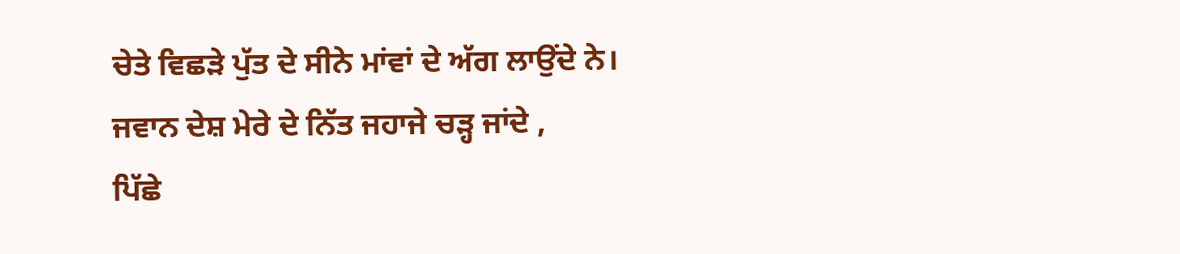ਚੇਤੇ ਵਿਛੜੇ ਪੁੱਤ ਦੇ ਸੀਨੇ ਮਾਂਵਾਂ ਦੇ ਅੱਗ ਲਾਉਂਦੇ ਨੇ।
ਜਵਾਨ ਦੇਸ਼ ਮੇਰੇ ਦੇ ਨਿੱਤ ਜਹਾਜੇ ਚੜ੍ਹ ਜਾਂਦੇ ,
ਪਿੱਛੇ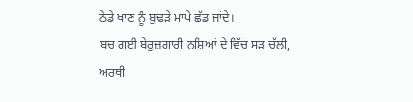ਠੇਡੇ ਖਾਣ ਨੂੰ ਬੁਢੜੇ ਮਾਪੇ ਛੱਡ ਜਾਂਦੇ।
ਬਚ ਗਈ ਬੇਰੁਜ਼ਗਾਰੀ ਨਸ਼ਿਆਂ ਦੇ ਵਿੱਚ ਸੜ ਚੱਲੀ,
ਅਰਥੀ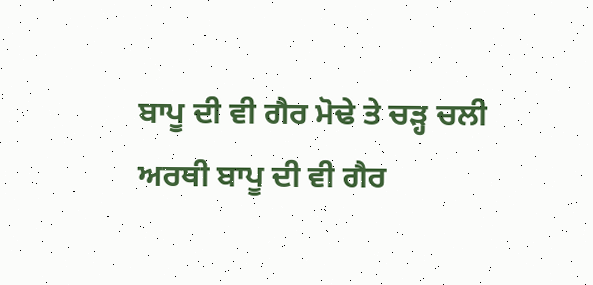ਬਾਪੂ ਦੀ ਵੀ ਗੈਰ ਮੋਢੇ ਤੇ ਚੜ੍ਹ ਚਲੀ
ਅਰਥੀ ਬਾਪੂ ਦੀ ਵੀ ਗੈਰ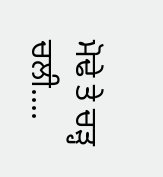ਮੋਢੇ ਤੇ ਚੜ੍ਹ ਚਲੀ....